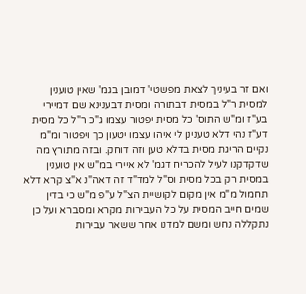ואם זר בעיניך לצאת מפשטי' דמובן בגמ' שאין טוענין למסית ר"ל במסית דבתורה ומסית דבענינא שם דמיירי בע"ז ומ"ש התוס' כל מסית יפטור עצמו ג"כ ר"ל כל מסית דע"ז נהי דלא טענינן לי איהו עצמו יטעון כך ויפטור ומ"מ נקיים הריגת מסית בדלא טען וזה דוחק. ובזה מתורץ מה שדקדקנו לעיל להכריח דגמ' לא איירי במ"ש אין טוענין במסית רק בכל מסית וס"ל למד"ד זה דאה"נ א"צ קרא דלא תחמול מ"מ אין מקום לקושיית הצ"ל ע"פ מ"ש כי בדין שמים חייב המסית על כל העבירות מקרא ומסברא ועל כן נתקללה נחש ומשם למדנו אחר ששאר עבירות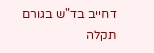דחייב בד"ש בגורם תקלה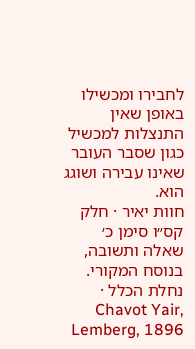לחבירו ומכשילו באופן שאין התנצלות למכשיל כגון שסבר העובר שאינו עבירה ושוגג הוא.
חוות יאיר · חלק קס״ו סימן כ׳
שאלה ותשובה, בנוסח המקורי.
נחלת הכלל · Chavot Yair, Lemberg, 1896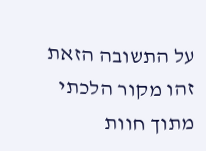על התשובה הזאת
זהו מקור הלכתי מתוך חוות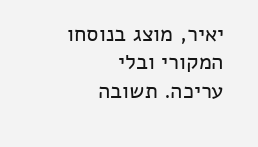יאיר, מוצג בנוסחו המקורי ובלי עריכה. תשובה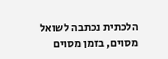הלכתית נכתבה לשואל מסוים, בזמן מסוים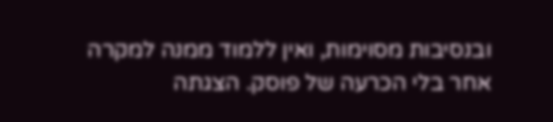ובנסיבות מסוימות, ואין ללמוד ממנה למקרה אחר בלי הכרעה של פוסק. הצגתה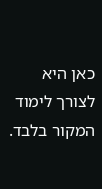כאן היא לצורך לימוד המקור בלבד.